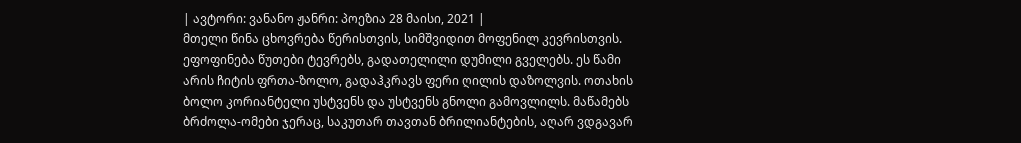| ავტორი: ვანანო ჟანრი: პოეზია 28 მაისი, 2021 |
მთელი წინა ცხოვრება წერისთვის, სიმშვიდით მოფენილ კევრისთვის. ეფოფინება წუთები ტევრებს, გადათელილი დუმილი გველებს. ეს წამი არის ჩიტის ფრთა-ზოლო, გადაჰკრავს ფერი ღილის დაზოლვის. ოთახის ბოლო კორიანტელი უსტვენს და უსტვენს გნოლი გამოვლილს. მაწამებს ბრძოლა-ომები ჯერაც, საკუთარ თავთან ბრილიანტების, აღარ ვდგავარ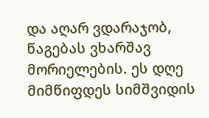და აღარ ვდარაჯობ, წაგებას ვხარშავ მორიელების. ეს დღე მიმწიფდეს სიმშვიდის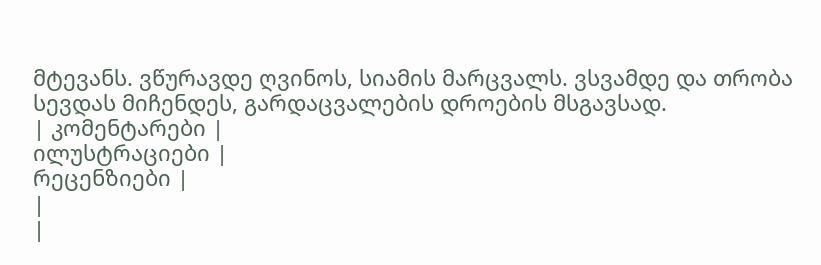მტევანს. ვწურავდე ღვინოს, სიამის მარცვალს. ვსვამდე და თრობა სევდას მიჩენდეს, გარდაცვალების დროების მსგავსად.
| კომენტარები |
ილუსტრაციები |
რეცენზიები |
|
|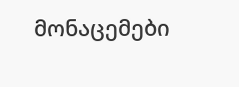მონაცემები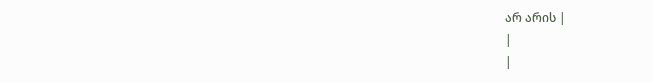არ არის |
|
|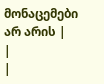მონაცემები არ არის |
|
|